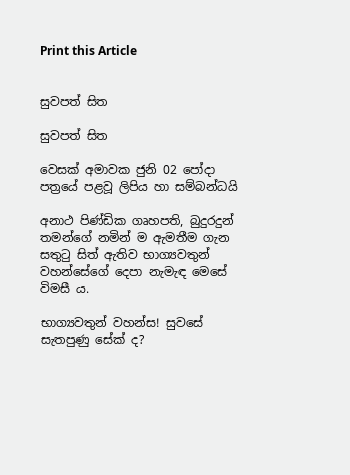Print this Article


සුවපත් සිත

සුවපත් සිත

වෙසක් අමාවක ජුනි 02 පෝදා පත්‍රයේ පළවූ ලිපිය හා සම්බන්ධයි

අනාථ පිණ්ඩික ගෘහපති, බුදුරදුන් තමන්ගේ නමින් ම ඇමතීම ගැන සතුටු සිත් ඇතිව භාග්‍යවතුන් වහන්සේගේ දෙපා නැමැඳ මෙසේ විමසී ය.

භාග්‍යවතුන් වහන්ස! සුවසේ සැතපුණු සේක් ද?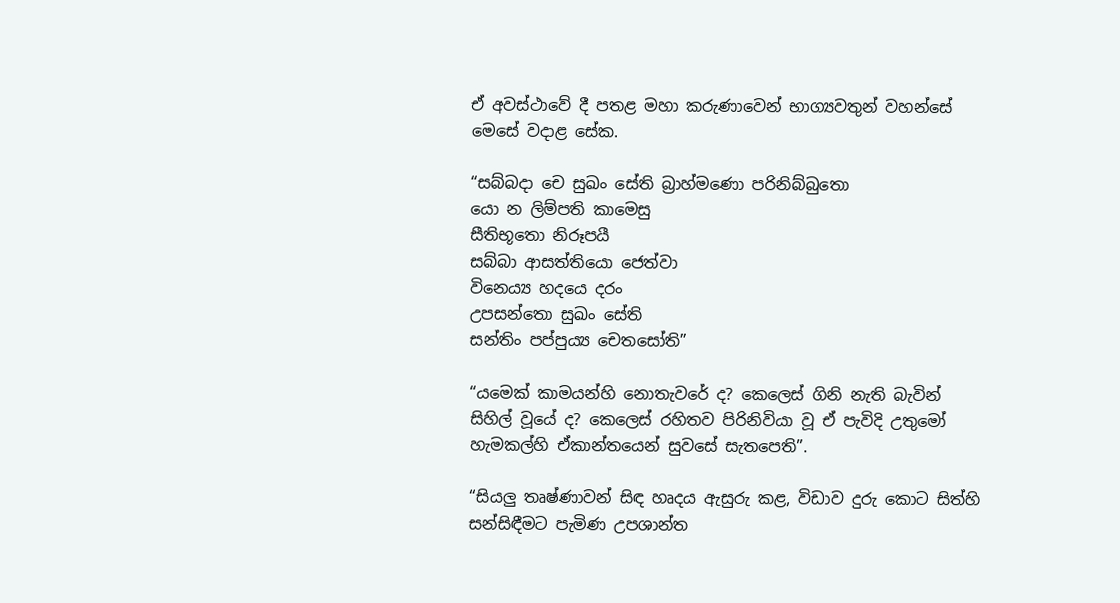ඒ අවස්ථාවේ දී පතළ මහා කරුණාවෙන් භාග්‍යවතුන් වහන්සේ මෙසේ වදාළ සේක.

“සබ්බදා චෙ සුඛං සේති බ්‍රාහ්මණො පරිනිබ්බුතො
යො න ලිම්පති කාමෙසු
සීතිභූතො නිරූපයී
සබ්බා ආසත්තියො ජෙත්වා
විනෙය්‍ය හදයෙ දරං
උපසන්තො සුඛං සේති
සන්තිං පප්පුය්‍ය චෙතසෝති”

“යමෙක් කාමයන්හි නොතැවරේ ද? කෙලෙස් ගිනි නැති බැවින් සිහිල් වූයේ ද? කෙලෙස් රහිතව පිරිනිවියා වූ ඒ පැවිදි උතුමෝ හැමකල්හි ඒකාන්තයෙන් සුවසේ සැතපෙති”.

“සියලු තෘෂ්ණාවන් සිඳ හෘදය ඇසුරු කළ, විඩාව දුරු කොට සිත්හි සන්සිඳීමට පැමිණ උපශාන්ත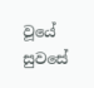වූයේ සුවසේ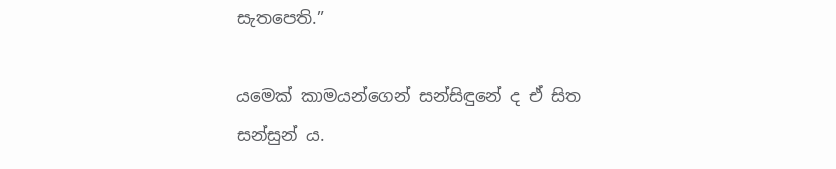සැතපෙති.”

යමෙක් කාමයන්ගෙන් සන්සිඳුනේ ද ඒ සිත සන්සුන් ය.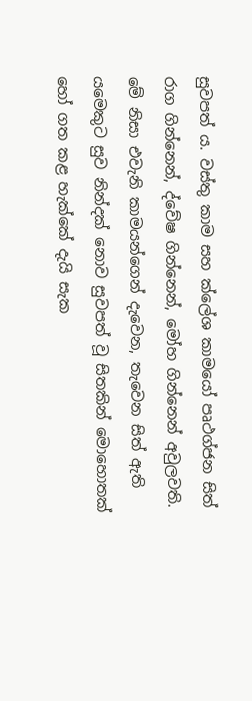සුවපත් ය. වස්තු කාම සහ ක්ලේශ කාමයෝ පෘථග්ජන සිත් රාග ගින්නෙන්, ද්වේෂ ගින්නෙන්, මෝහ ගින්නෙන් අවුලවති. මේ නිසා එවැනි කාමයන්ගෙන් දැවෙන, තැවෙන සිත් ඇති යමෙකුට සුව නින්දක් නොව සුවපත් වූ සිතකින් මොහොතක් හෝ ගත කළ හැක්කේ දැයි සැක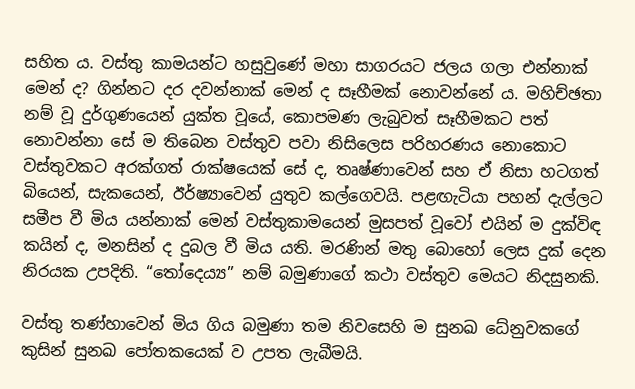සහිත ය. වස්තු කාමයන්ට හසුවුණේ මහා සාගරයට ජලය ගලා එන්නාක් මෙන් ද? ගින්නට දර දවන්නාක් මෙන් ද සෑහීමක් නොවන්නේ ය. මහිච්ඡතා නම් වූ දුර්ගුණයෙන් යුක්ත වූයේ, කොපමණ ලැබුවත් සෑහීමකට පත් නොවන්නා සේ ම තිබෙන වස්තුව පවා නිසිලෙස පරිහරණය නොකොට වස්තුවකට අරක්ගත් රාක්ෂයෙක් සේ ද, තෘෂ්ණාවෙන් සහ ඒ නිසා හටගත් බියෙන්, සැකයෙන්, ඊර්ෂ්‍යාවෙන් යුතුව කල්ගෙවයි. පළඟැටියා පහන් දැල්ලට සමීප වී මිය යන්නාක් මෙන් වස්තුකාමයෙන් මුසපත් වූවෝ එයින් ම දුක්විඳ කයින් ද, මනසින් ද දුබල වී මිය යති. මරණින් මතු බොහෝ ලෙස දුක් දෙන නිරයක උපදිති. “තෝදෙය්‍ය” නම් බමුණාගේ කථා වස්තුව මෙයට නිදසුනකි.

වස්තු තණ්හාවෙන් මිය ගිය බමුණා තම නිවසෙහි ම සුනඛ ධේනුවකගේ කුසින් සුනඛ පෝතකයෙක් ව උපත ලැබීමයි.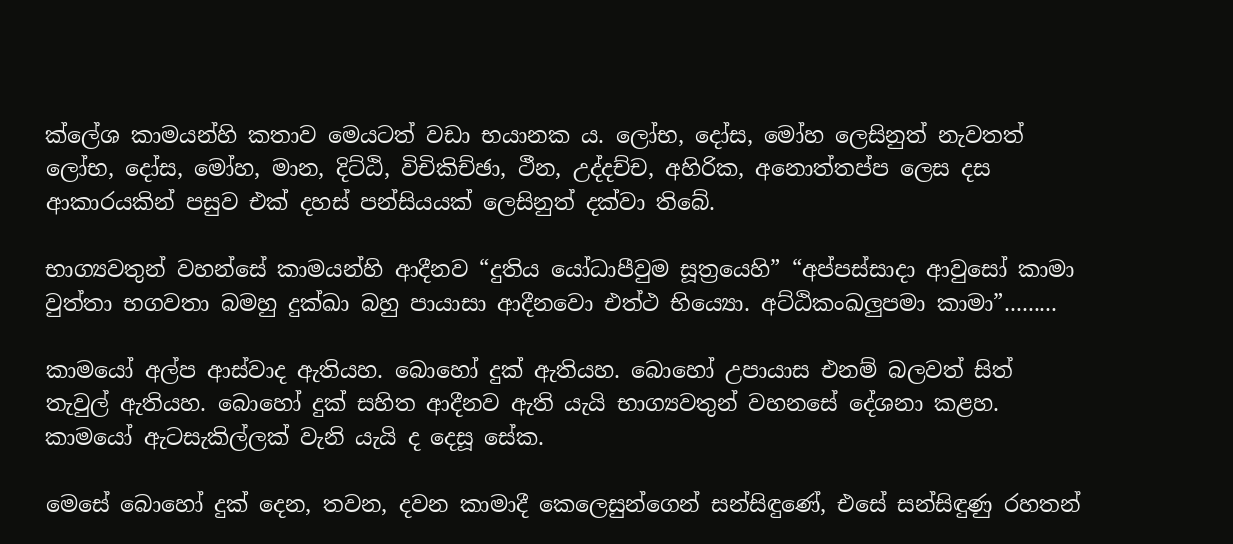ක්ලේශ කාමයන්හි කතාව මෙයටත් වඩා භයානක ය. ලෝභ, දෝස, මෝහ ලෙසිනුත් නැවතත් ලෝභ, දෝස, මෝහ, මාන, දිට්ඨි, විචිකිච්ඡා, ථීන, උද්දච්ච, අහිරික, අනොත්තප්ප ලෙස දස ආකාරයකින් පසුව එක් දහස් පන්සියයක් ලෙසිනුත් දක්වා තිබේ.

භාග්‍යවතුන් වහන්සේ කාමයන්හි ආදීනව “දුතිය යෝධාපීවුම සූත්‍රයෙහි” “අප්පස්සාදා ආවුසෝ කාමා වුත්තා භගවතා බමහු දුක්ඛා බහු පායාසා ආදීනවො එත්ථ භිය්‍යො. අට්ඨිකංඛලුපමා කාමා”.........

කාමයෝ අල්ප ආස්වාද ඇතියහ. බොහෝ දුක් ඇතියහ. බොහෝ උපායාස එනම් බලවත් සිත් තැවුල් ඇතියහ. බොහෝ දුක් සහිත ආදීනව ඇති යැයි භාග්‍යවතුන් වහනසේ දේශනා කළහ. කාමයෝ ඇටසැකිල්ලක් වැනි යැයි ද දෙසූ සේක.

මෙසේ බොහෝ දුක් දෙන, තවන, දවන කාමාදී කෙලෙසුන්ගෙන් සන්සිඳුණේ, එසේ සන්සිඳුණු රහතන්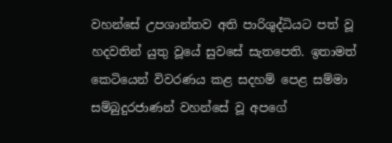වහන්සේ උපශාන්තව අති පාරිශුද්ධියට පත් වූ හදවතින් යුතු වූයේ සුවසේ සැතපෙති. ඉතාමත් කෙටියෙන් විවරණය කළ සදහම් පෙළ සම්මා සම්බුදුරජාණන් වහන්සේ වූ අපගේ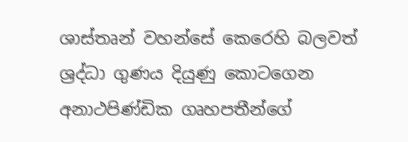ශාස්තෘන් වහන්සේ කෙරෙහි බලවත් ශ්‍රද්ධා ගුණය දියුණු කොටගෙන අනාථපිණ්ඩික ගෘහපතීන්ගේ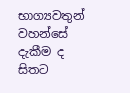භාග්‍යවතුන් වහන්සේ දැකීම ද සිතට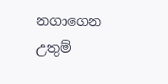නගාගෙන උතුම්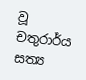වූ චතුරාර්ය සත්‍ය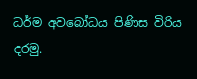ධර්ම අවබෝධය පිණිස විරිය දරමු.